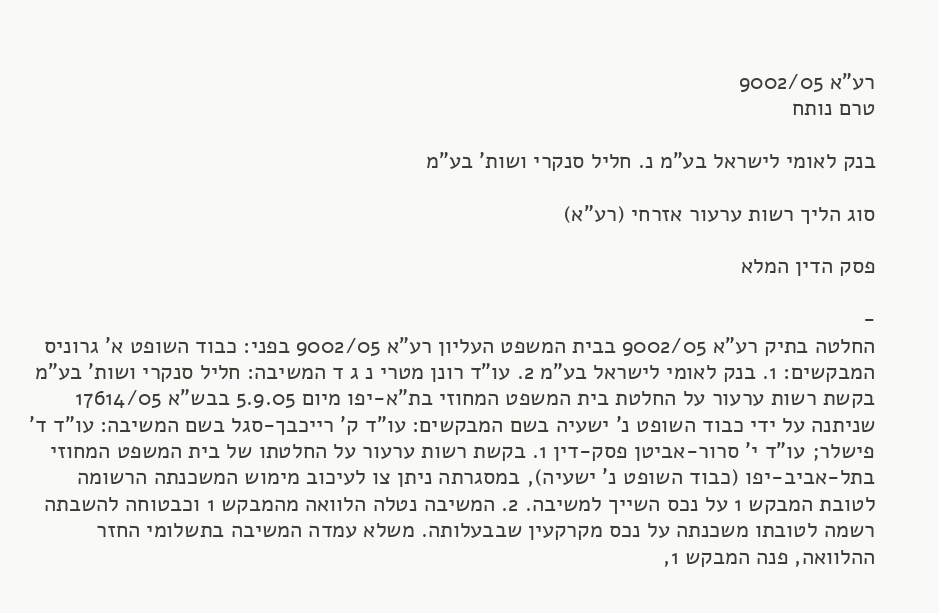רע"א 9002/05
טרם נותח

בנק לאומי לישראל בע"מ נ. חליל סנקרי ושות' בע"מ

סוג הליך רשות ערעור אזרחי (רע"א)

פסק הדין המלא

-
החלטה בתיק רע"א 9002/05 בבית המשפט העליון רע"א 9002/05 בפני: כבוד השופט א' גרוניס המבקשים: 1. בנק לאומי לישראל בע"מ 2. עו"ד רונן מטרי נ ג ד המשיבה: חליל סנקרי ושות' בע"מ בקשת רשות ערעור על החלטת בית המשפט המחוזי בת"א-יפו מיום 5.9.05 בבש"א 17614/05 שניתנה על ידי כבוד השופט נ' ישעיה בשם המבקשים: עו"ד ק' רייכבך-סגל בשם המשיבה: עו"ד ד' פישלר; עו"ד י' סרור-אביטן פסק-דין 1. בקשת רשות ערעור על החלטתו של בית המשפט המחוזי בתל-אביב-יפו (כבוד השופט נ' ישעיה), במסגרתה ניתן צו לעיכוב מימוש המשכנתה הרשומה לטובת המבקש 1 על נכס השייך למשיבה. 2. המשיבה נטלה הלוואה מהמבקש 1 וכבטוחה להשבתה רשמה לטובתו משכנתה על נכס מקרקעין שבבעלותה. משלא עמדה המשיבה בתשלומי החזר ההלוואה, פנה המבקש 1,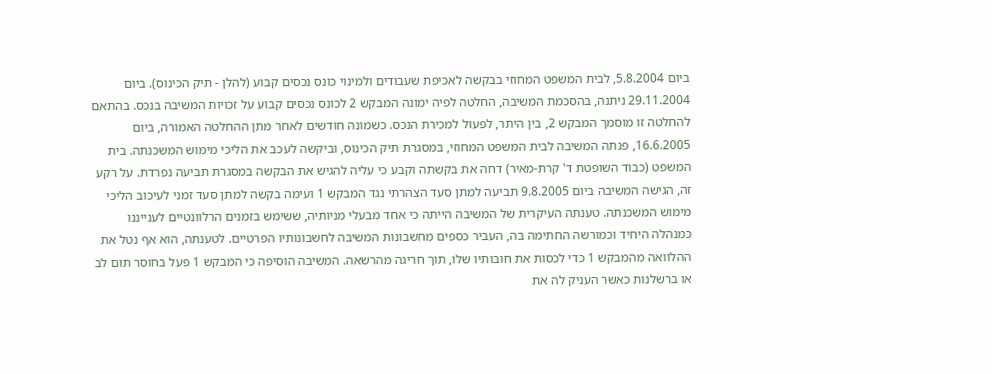ביום 5.8.2004, לבית המשפט המחוזי בבקשה לאכיפת שעבודים ולמינוי כונס נכסים קבוע (להלן - תיק הכינוס). ביום 29.11.2004 ניתנה, בהסכמת המשיבה, החלטה לפיה ימונה המבקש 2 לכונס נכסים קבוע על זכויות המשיבה בנכס. בהתאם להחלטה זו מוסמך המבקש 2, בין היתר, לפעול למכירת הנכס. כשמונה חודשים לאחר מתן ההחלטה האמורה, ביום 16.6.2005, פנתה המשיבה לבית המשפט המחוזי, במסגרת תיק הכינוס, וביקשה לעכב את הליכי מימוש המשכנתה. בית המשפט (כבוד השופטת ד' קרת-מאיר) דחה את בקשתה וקבע כי עליה להגיש את הבקשה במסגרת תביעה נפרדת. על רקע זה, הגישה המשיבה ביום 9.8.2005 תביעה למתן סעד הצהרתי נגד המבקש 1 ועימה בקשה למתן סעד זמני לעיכוב הליכי מימוש המשכנתה. טענתה העיקרית של המשיבה הייתה כי אחד מבעלי מניותיה, ששימש בזמנים הרלוונטיים לענייננו כמנהלה היחיד וכמורשה החתימה בה, העביר כספים מחשבונות המשיבה לחשבונותיו הפרטיים. לטענתה, הוא אף נטל את ההלוואה מהמבקש 1 כדי לכסות את חובותיו שלו, תוך חריגה מהרשאה. המשיבה הוסיפה כי המבקש 1 פעל בחוסר תום לב או ברשלנות כאשר העניק לה את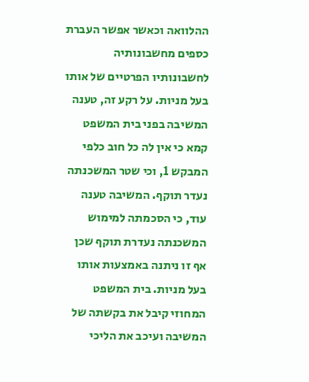ההלוואה וכאשר אפשר העברת כספים מחשבונותיה לחשבונותיו הפרטיים של אותו בעל מניות. על רקע זה, טענה המשיבה בפני בית המשפט קמא כי אין לה כל חוב כלפי המבקש 1, וכי שטר המשכנתה נעדר תוקף. המשיבה טענה עוד, כי הסכמתה למימוש המשכנתה נעדרת תוקף שכן אף זו ניתנה באמצעות אותו בעל מניות. בית המשפט המחוזי קיבל את בקשתה של המשיבה ועיכב את הליכי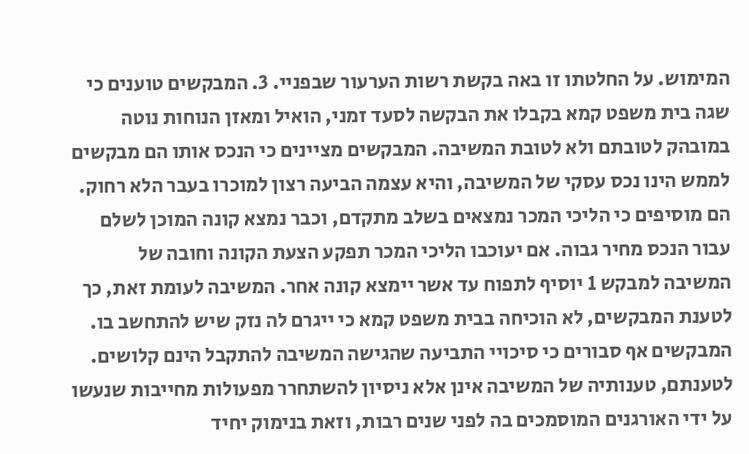המימוש. על החלטתו זו באה בקשת רשות הערעור שבפניי. 3. המבקשים טוענים כי שגה בית משפט קמא בקבלו את הבקשה לסעד זמני, הואיל ומאזן הנוחות נוטה במובהק לטובתם ולא לטובת המשיבה. המבקשים מציינים כי הנכס אותו הם מבקשים לממש הינו נכס עסקי של המשיבה, והיא עצמה הביעה רצון למוכרו בעבר הלא רחוק. הם מוסיפים כי הליכי המכר נמצאים בשלב מתקדם, וכבר נמצא קונה המוכן לשלם עבור הנכס מחיר גבוה. אם יעוכבו הליכי המכר תפקע הצעת הקונה וחובה של המשיבה למבקש 1 יוסיף לתפוח עד אשר יימצא קונה אחר. המשיבה לעומת זאת, כך לטענת המבקשים, לא הוכיחה בבית משפט קמא כי ייגרם לה נזק שיש להתחשב בו. המבקשים אף סבורים כי סיכויי התביעה שהגישה המשיבה להתקבל הינם קלושים. לטענתם, טענותיה של המשיבה אינן אלא ניסיון להשתחרר מפעולות מחייבות שנעשו על ידי האורגנים המוסמכים בה לפני שנים רבות, וזאת בנימוק יחיד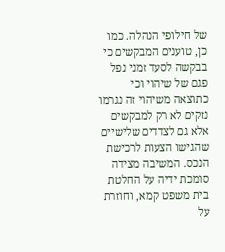של חילופי הנהלה. כמו כן, טוענים המבקשים כי בבקשה לסעד זמני נפל פגם של שיהוי וכי כתוצאה משיהוי זה נגרמו נזקים לא רק למבקשים אלא גם לצדדים שלישיים שהגישו הצעות לרכישת הנכס. המשיבה מצידה סומכת ידיה על החלטת בית משפט קמא, וחוזרת על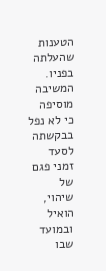הטענות שהעלתה בפניו. המשיבה מוסיפה כי לא נפל בבקשתה לסעד זמני פגם של שיהוי, הואיל ובמועד שבו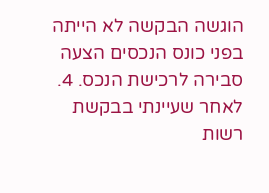הוגשה הבקשה לא הייתה בפני כונס הנכסים הצעה סבירה לרכישת הנכס. 4. לאחר שעיינתי בבקשת רשות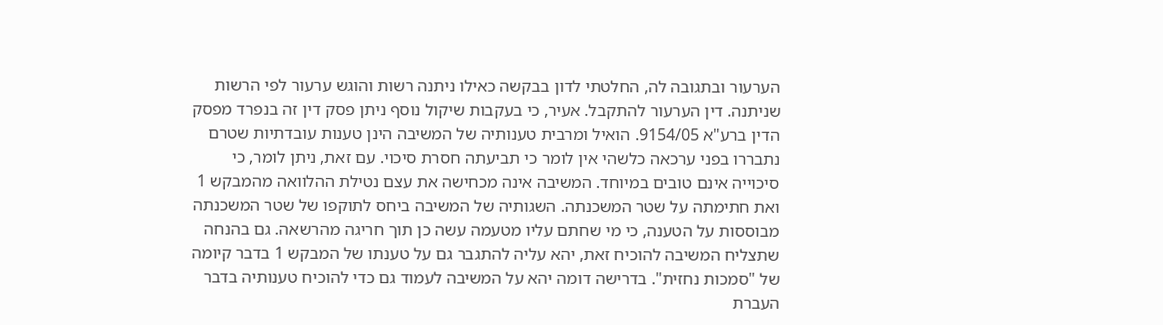הערעור ובתגובה לה, החלטתי לדון בבקשה כאילו ניתנה רשות והוגש ערעור לפי הרשות שניתנה. דין הערעור להתקבל. אעיר, כי בעקבות שיקול נוסף ניתן פסק דין זה בנפרד מפסק הדין ברע"א 9154/05. הואיל ומרבית טענותיה של המשיבה הינן טענות עובדתיות שטרם נתבררו בפני ערכאה כלשהי אין לומר כי תביעתה חסרת סיכוי. עם זאת, ניתן לומר, כי סיכוייה אינם טובים במיוחד. המשיבה אינה מכחישה את עצם נטילת ההלוואה מהמבקש 1 ואת חתימתה על שטר המשכנתה. השגותיה של המשיבה ביחס לתוקפו של שטר המשכנתה מבוססות על הטענה, כי מי שחתם עליו מטעמה עשה כן תוך חריגה מהרשאה. גם בהנחה שתצליח המשיבה להוכיח זאת, יהא עליה להתגבר גם על טענתו של המבקש 1 בדבר קיומה של "סמכות נחזית". בדרישה דומה יהא על המשיבה לעמוד גם כדי להוכיח טענותיה בדבר העברת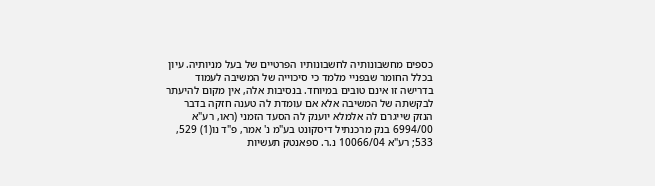כספים מחשבונותיה לחשבונותיו הפרטיים של בעל מניותיה. עיון בכלל החומר שבפניי מלמד כי סיכוייה של המשיבה לעמוד בדרישה זו אינם טובים במיוחד. בנסיבות אלה, אין מקום להיעתר לבקשתה של המשיבה אלא אם עומדת לה טענה חזקה בדבר הנזק שייגרם לה אלמלא יוענק לה הסעד הזמני (ראו, רע"א 6994/00 בנק מרכנתיל דיסקונט בע"מ נ' אמר, פ"ד נו(1) 529, 533; רע"א 10066/04 נ.ר. ספאנטק תעשיות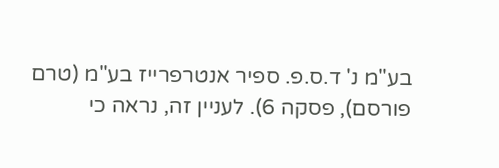בע"מ נ' ד.ס.פ. ספיר אנטרפרייז בע"מ (טרם פורסם), פסקה 6). לעניין זה, נראה כי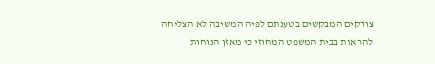צודקים המבקשים בטענתם לפיה המשיבה לא הצליחה להראות בבית המשפט המחוזי כי מאזן הנוחות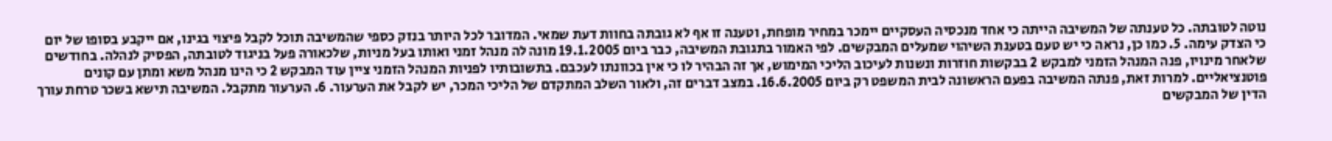נוטה לטובתה. כל טענתה של המשיבה הייתה כי אחד מנכסיה העסקיים יימכר במחיר מופחת, וטענה זו אף לא גובתה בחוות דעת שמאי. המדובר לכל היותר בנזק כספי שהמשיבה תוכל לקבל פיצוי בגינו, אם ייקבע בסופו של יום כי הצדק עימה. 5. כמו כן, נראה כי יש טעם בטענת השיהוי שמעלים המבקשים. לפי האמור בתגובת המשיבה, כבר ביום 19.1.2005 מונה לה מנהל זמני ואותו בעל מניות, שלכאורה פעל בניגוד לטובתה, הפסיק לנהלה. בחודשים שלאחר מינויו, פנה המנהל הזמני למבקש 2 בבקשות חוזרות ונשנות לעיכוב הליכי המימוש, אך זה הבהיר לו כי אין בכוונתו לעכבם. בתשובותיו לפניות המנהל הזמני ציין עוד המבקש 2 כי הינו מנהל משא ומתן עם קונים פוטנציאליים. למרות זאת, פנתה המשיבה בפעם הראשונה לבית המשפט רק ביום 16.6.2005. במצב דברים זה, ולאור השלב המתקדם של הליכי המכר, יש לקבל את הערעור. 6. הערעור מתקבל. המשיבה תישא בשכר טרחת עורך הדין של המבקשים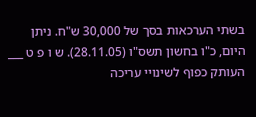בשתי הערכאות בסך של 30,000 ש"ח. ניתן היום, כ"ו בחשון תשס"ו (28.11.05). ש ו פ ט ___ העותק כפוף לשינויי עריכה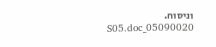וניסוח. 05090020_S05.doc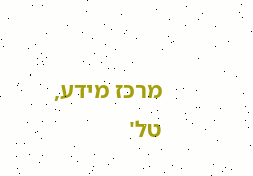מרכז מידע, טל'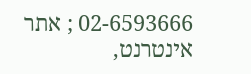02-6593666 ; אתר אינטרנט,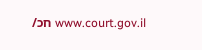www.court.gov.il חכ/